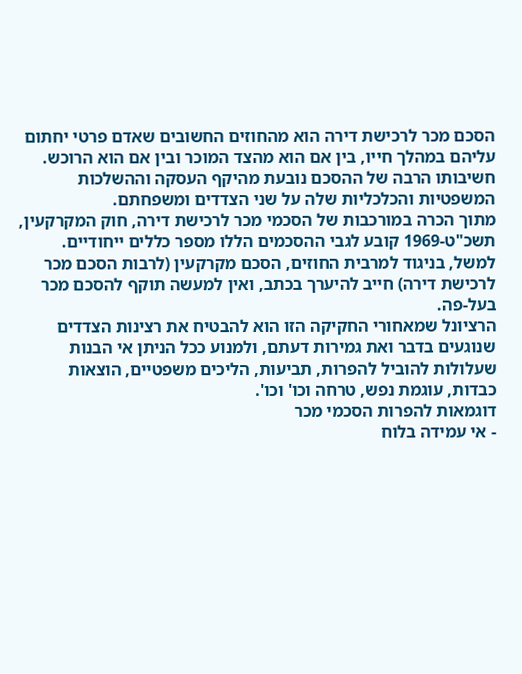הסכם מכר לרכישת דירה הוא מהחוזים החשובים שאדם פרטי יחתום עליהם במהלך חייו, בין אם הוא מהצד המוכר ובין אם הוא הרוכש. חשיבותו הרבה של ההסכם נובעת מהיקף העסקה וההשלכות המשפטיות והכלכליות שלה על שני הצדדים ומשפחתם.
מתוך הכרה במורכבות של הסכמי מכר לרכישת דירה, חוק המקרקעין, תשכ"ט-1969 קובע לגבי ההסכמים הללו מספר כללים ייחודיים. למשל, בניגוד למרבית החוזים, הסכם מקרקעין (לרבות הסכם מכר לרכישת דירה) חייב להיערך בכתב, ואין למעשה תוקף להסכם מכר בעל-פה.
הרציונל שמאחורי החקיקה הזו הוא להבטיח את רצינות הצדדים שנוגעים בדבר ואת גמירות דעתם, ולמנוע ככל הניתן אי הבנות שעלולות להוביל להפרות, תביעות, הליכים משפטיים, הוצאות כבדות, עוגמת נפש, טרחה וכו' וכו'.
דוגמאות להפרות הסכמי מכר
- אי עמידה בלוח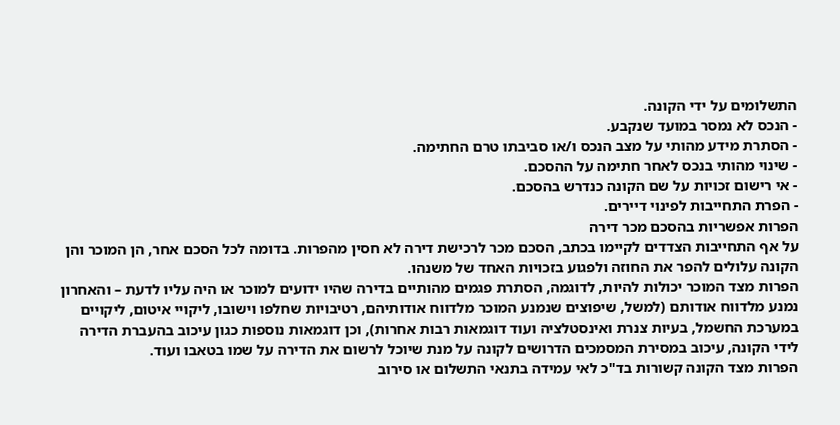התשלומים על ידי הקונה.
- הנכס לא נמסר במועד שנקבע.
- הסתרת מידע מהותי על מצב הנכס ו/או סביבתו טרם החתימה.
- שינוי מהותי בנכס לאחר חתימה על ההסכם.
- אי רישום זכויות על שם הקונה כנדרש בהסכם.
- הפרת התחייבות לפינוי דיירים.
הפרות אפשריות בהסכם מכר דירה
על אף התחייבות הצדדים לקיימו בכתב, הסכם מכר לרכישת דירה לא חסין מהפרות. בדומה לכל הסכם אחר, הן המוכר והן הקונה עלולים להפר את החוזה ולפגוע בזכויות האחד של משנהו.
הפרות מצד המוכר יכולות להיות, לדוגמה, הסתרת פגמים מהותיים בדירה שהיו ידועים למוכר או היה עליו לדעת – והאחרון נמנע מלדווח אודותם (למשל, שיפוצים שנמנע המוכר מלדווח אודותיהם, רטיבויות שחלפו וישובו, ליקויי איטום, ליקויים במערכת החשמל, בעיות צנרת ואינסטלציה ועוד דוגמאות רבות אחרות), וכן דוגמאות נוספות כגון עיכוב בהעברת הדירה לידי הקונה, עיכוב במסירת המסמכים הדרושים לקונה על מנת שיוכל לרשום את הדירה על שמו בטאבו ועוד.
הפרות מצד הקונה קשורות בד"כ לאי עמידה בתנאי התשלום או סירוב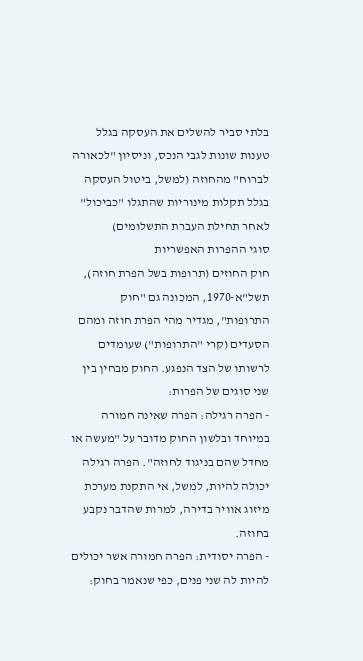בלתי סביר להשלים את העסקה בגלל טענות שונות לגבי הנכס, וניסיון "לכאורה לברוח" מהחוזה (למשל, ביטול העסקה בגלל תקלות מינוריות שהתגלו "כביכול" לאחר תחילת העברת התשלומים)
סוגי ההפרות האפשריות
חוק החוזים (תרופות בשל הפרת חוזה), תשל"א-1970, המכונה גם "חוק התרופות", מגדיר מהי הפרת חוזה ומהם הסעדים (קרי "התרופות") שעומדים לרשותו של הצד הנפגע. החוק מבחין בין שני סוגים של הפרות:
- הפרה רגילה: הפרה שאינה חמורה במיוחד ובלשון החוק מדובר על "מעשה או מחדל שהם בניגוד לחוזה". הפרה רגילה יכולה להיות, למשל, אי התקנת מערכת מיזוג אוויר בדירה, למרות שהדבר נקבע בחוזה.
- הפרה יסודית: הפרה חמורה אשר יכולים להיות לה שני פנים, כפי שנאמר בחוק: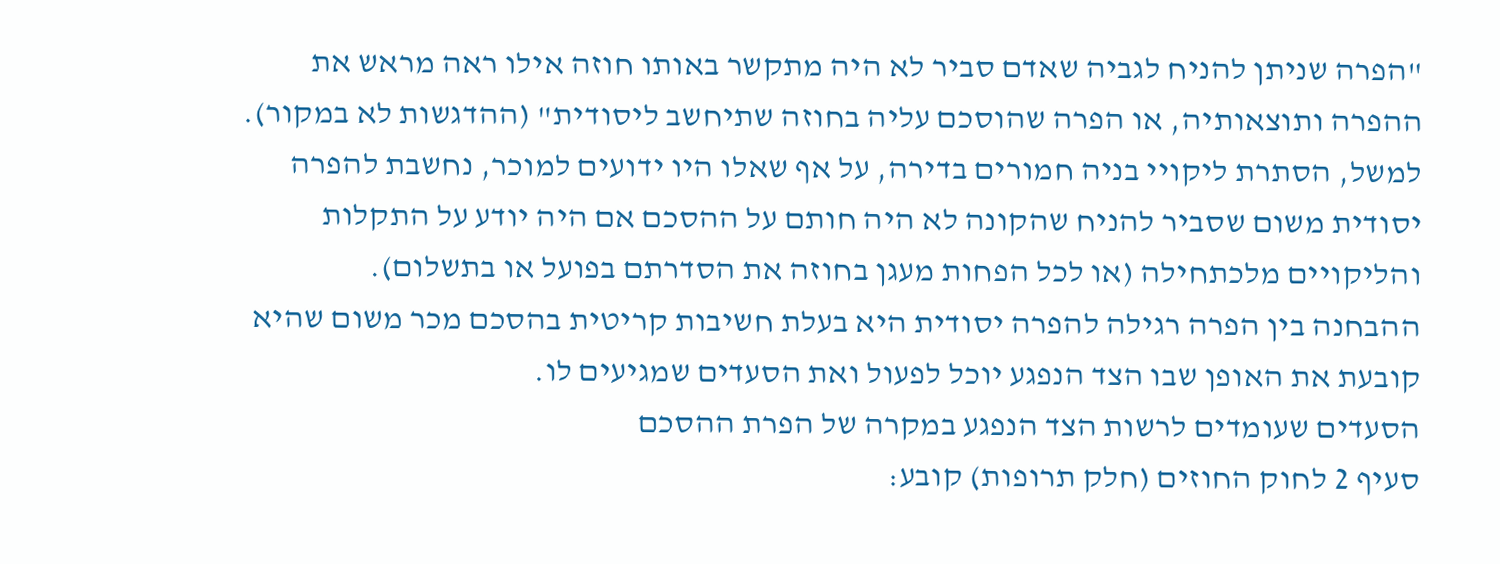"הפרה שניתן להניח לגביה שאדם סביר לא היה מתקשר באותו חוזה אילו ראה מראש את ההפרה ותוצאותיה, או הפרה שהוסכם עליה בחוזה שתיחשב ליסודית" (ההדגשות לא במקור). למשל, הסתרת ליקויי בניה חמורים בדירה, על אף שאלו היו ידועים למוכר, נחשבת להפרה יסודית משום שסביר להניח שהקונה לא היה חותם על ההסכם אם היה יודע על התקלות והליקויים מלכתחילה (או לכל הפחות מעגן בחוזה את הסדרתם בפועל או בתשלום).
ההבחנה בין הפרה רגילה להפרה יסודית היא בעלת חשיבות קריטית בהסכם מכר משום שהיא קובעת את האופן שבו הצד הנפגע יוכל לפעול ואת הסעדים שמגיעים לו.
הסעדים שעומדים לרשות הצד הנפגע במקרה של הפרת ההסכם
סעיף 2 לחוק החוזים (חלק תרופות) קובע: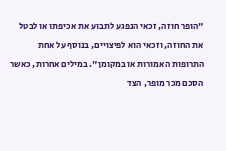"הופר חוזה, זכאי הנפגע לתבוע את אכיפתו או לבטל את החוזה, וזכאי הוא לפיצויים, בנוסף על אחת התרופות האמורות או במקומן". במילים אחרות, כאשר הסכם מכר מופר, הצד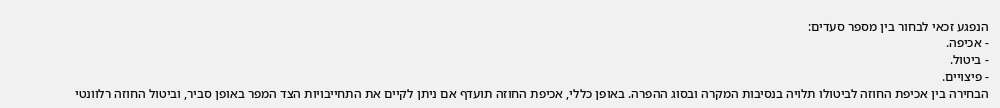הנפגע זכאי לבחור בין מספר סעדים:
- אכיפה.
- ביטול.
- פיצויים.
הבחירה בין אכיפת החוזה לביטולו תלויה בנסיבות המקרה ובסוג ההפרה. באופן כללי, אכיפת החוזה תועדף אם ניתן לקיים את התחייבויות הצד המפר באופן סביר, וביטול החוזה רלוונטי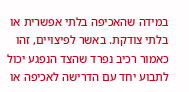במידה שהאכיפה בלתי אפשרית או בלתי צודקת. באשר לפיצויים, זהו כאמור רכיב נפרד שהצד הנפגע יכול לתבוע יחד עם הדרישה לאכיפה או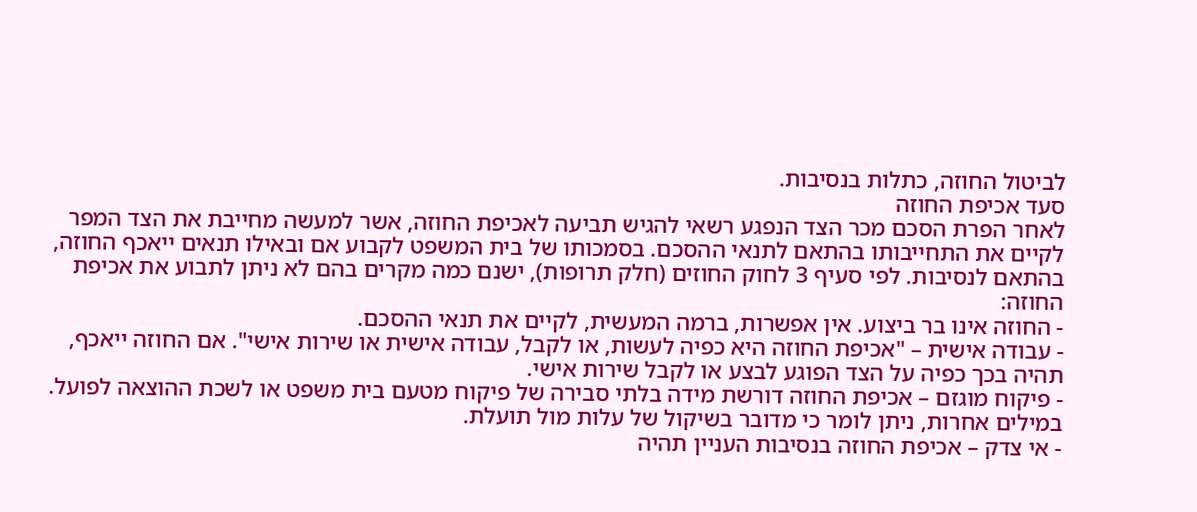לביטול החוזה, כתלות בנסיבות.
סעד אכיפת החוזה
לאחר הפרת הסכם מכר הצד הנפגע רשאי להגיש תביעה לאכיפת החוזה, אשר למעשה מחייבת את הצד המפר לקיים את התחייבותו בהתאם לתנאי ההסכם. בסמכותו של בית המשפט לקבוע אם ובאילו תנאים ייאכף החוזה, בהתאם לנסיבות. לפי סעיף 3 לחוק החוזים (חלק תרופות), ישנם כמה מקרים בהם לא ניתן לתבוע את אכיפת החוזה:
- החוזה אינו בר ביצוע. אין אפשרות, ברמה המעשית, לקיים את תנאי ההסכם.
- עבודה אישית – "אכיפת החוזה היא כפיה לעשות, או לקבל, עבודה אישית או שירות אישי". אם החוזה ייאכף, תהיה בכך כפיה על הצד הפוגע לבצע או לקבל שירות אישי.
- פיקוח מוגזם – אכיפת החוזה דורשת מידה בלתי סבירה של פיקוח מטעם בית משפט או לשכת ההוצאה לפועל. במילים אחרות, ניתן לומר כי מדובר בשיקול של עלות מול תועלת.
- אי צדק – אכיפת החוזה בנסיבות העניין תהיה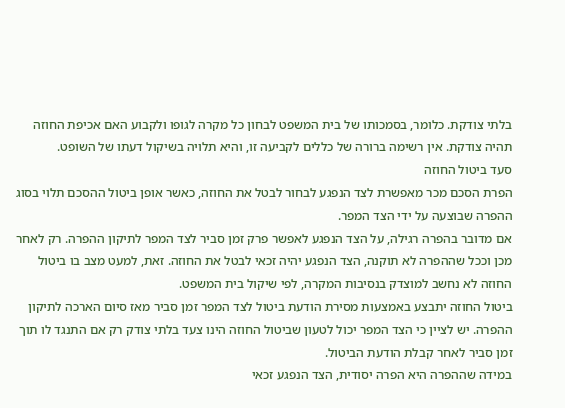בלתי צודקת. כלומר, בסמכותו של בית המשפט לבחון כל מקרה לגופו ולקבוע האם אכיפת החוזה תהיה צודקת. אין רשימה ברורה של כללים לקביעה זו, והיא תלויה בשיקול דעתו של השופט.
סעד ביטול החוזה
הפרת הסכם מכר מאפשרת לצד הנפגע לבחור לבטל את החוזה, כאשר אופן ביטול ההסכם תלוי בסוג ההפרה שבוצעה על ידי הצד המפר.
אם מדובר בהפרה רגילה, על הצד הנפגע לאפשר פרק זמן סביר לצד המפר לתיקון ההפרה. רק לאחר מכן וככל שההפרה לא תוקנה, הצד הנפגע יהיה זכאי לבטל את החוזה. זאת, למעט מצב בו ביטול החוזה לא נחשב למוצדק בנסיבות המקרה, לפי שיקול בית המשפט.
ביטול החוזה יתבצע באמצעות מסירת הודעת ביטול לצד המפר זמן סביר מאז סיום הארכה לתיקון ההפרה. יש לציין כי הצד המפר יכול לטעון שביטול החוזה הינו צעד בלתי צודק רק אם התנגד לו תוך זמן סביר לאחר קבלת הודעת הביטול.
במידה שההפרה היא הפרה יסודית, הצד הנפגע זכאי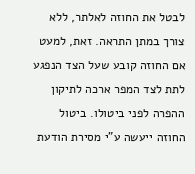לבטל את החוזה לאלתר, ללא צורך במתן התראה. זאת, למעט אם החוזה קובע שעל הצד הנפגע לתת לצד המפר ארכה לתיקון ההפרה לפני ביטולו. ביטול החוזה ייעשה ע"י מסירת הודעת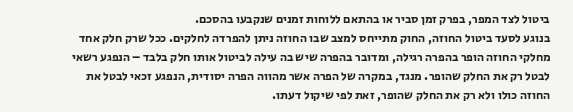ביטול לצד המפר, בפרק זמן סביר או בהתאם ללוחות זמנים שנקבעו בהסכם.
בנוגע לסעד ביטול החוזה, החוק מתייחס למצב שבו החוזה ניתן להפרדה לחלקים. ככל שרק חלק אחד מחלקי החוזה הופר בהפרה רגילה, ומדובר בהפרה שיש בה עילה לביטול אותו חלק בלבד – הנפגע רשאי לבטל רק את החלק שהופר. מנגד, במקרה של הפרה אשר מהווה הפרה יסודית, הנפגע זכאי לבטל את החוזה כולו ולא רק את החלק שהופר, זאת לפי שיקול דעתו.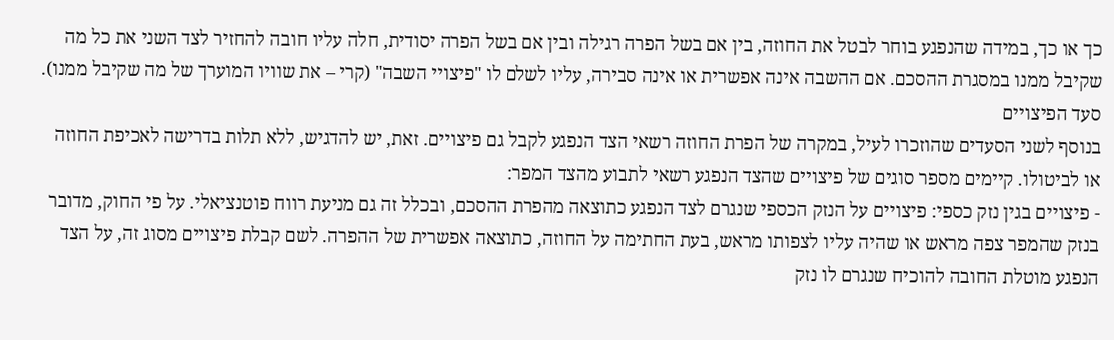כך או כך, במידה שהנפגע בוחר לבטל את החוזה, בין אם בשל הפרה רגילה ובין אם בשל הפרה יסודית, חלה עליו חובה להחזיר לצד השני את כל מה שקיבל ממנו במסגרת ההסכם. אם ההשבה אינה אפשרית או אינה סבירה, עליו לשלם לו "פיצויי השבה" (קרי – את שוויו המוערך של מה שקיבל ממנו).
סעד הפיצויים
בנוסף לשני הסעדים שהוזכרו לעיל, במקרה של הפרת החוזה רשאי הצד הנפגע לקבל גם פיצויים. זאת, יש להדגיש, ללא תלות בדרישה לאכיפת החוזה או לביטולו. קיימים מספר סוגים של פיצויים שהצד הנפגע רשאי לתבוע מהצד המפר:
- פיצויים בגין נזק כספי: פיצויים על הנזק הכספי שנגרם לצד הנפגע כתוצאה מהפרת ההסכם, ובכלל זה גם מניעת רווח פוטנציאלי. על פי החוק, מדובר בנזק שהמפר צפה מראש או שהיה עליו לצפותו מראש, בעת החתימה על החוזה, כתוצאה אפשרית של ההפרה. לשם קבלת פיצויים מסוג זה, על הצד הנפגע מוטלת החובה להוכיח שנגרם לו נזק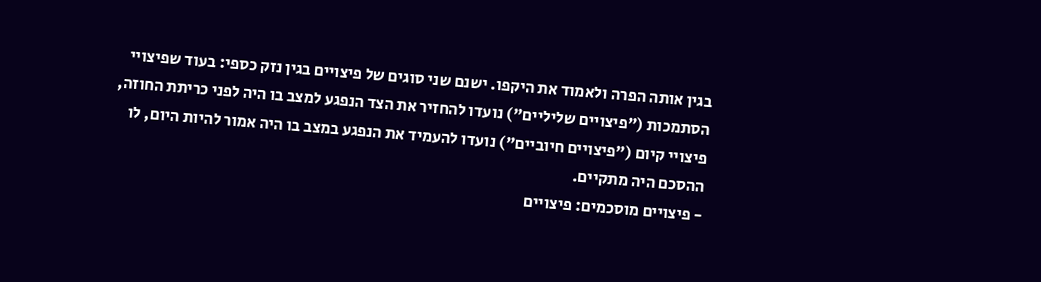בגין אותה הפרה ולאמוד את היקפו. ישנם שני סוגים של פיצויים בגין נזק כספי: בעוד שפיצויי הסתמכות ("פיצויים שליליים") נועדו להחזיר את הצד הנפגע למצב בו היה לפני כריתת החוזה, פיצויי קיום ("פיצויים חיוביים") נועדו להעמיד את הנפגע במצב בו היה אמור להיות היום, לו ההסכם היה מתקיים.
- פיצויים מוסכמים: פיצויים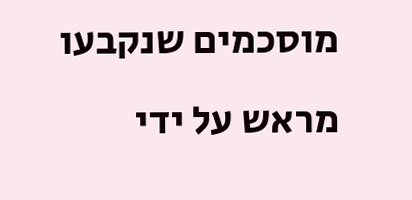מוסכמים שנקבעו מראש על ידי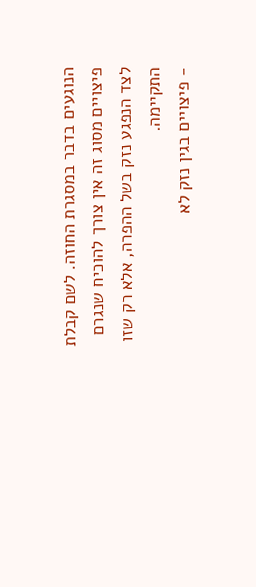הנוגעים בדבר במסגרת החוזה. לשם קבלת פיצויים מסוג זה אין צורך להוכיח שנגרם לצד הנפגע נזק בשל ההפרה, אלא רק שזו התקיימה.
- פיצויים בגין נזק לא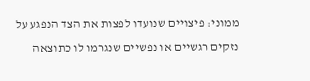ממוני: פיצויים שנועדו לפצות את הצד הנפגע על נזקים רגשיים או נפשיים שנגרמו לו כתוצאה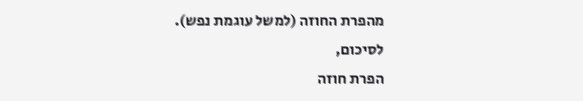מהפרת החוזה (למשל עוגמת נפש).
לסיכום,
הפרת חוזה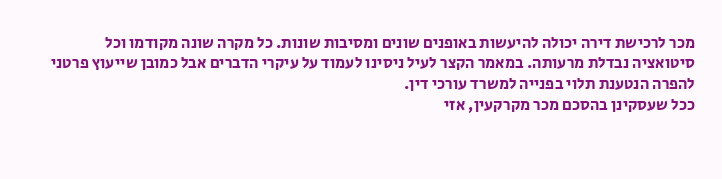מכר לרכישת דירה יכולה להיעשות באופנים שונים ומסיבות שונות. כל מקרה שונה מקודמו וכל סיטואציה נבדלת מרעותה. במאמר הקצר לעיל ניסינו לעמוד על עיקרי הדברים אבל כמובן שייעוץ פרטני להפרה הנטענת תלוי בפנייה למשרד עורכי דין.
ככל שעסקינן בהסכם מכר מקרקעין, אזי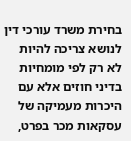בחירת משרד עורכי דין לנושא צריכה להיות לא רק לפי מומחיות בדיני חוזים אלא עם היכרות מעמיקה של עסקאות מכר בפרט,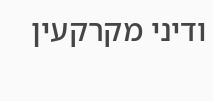ודיני מקרקעין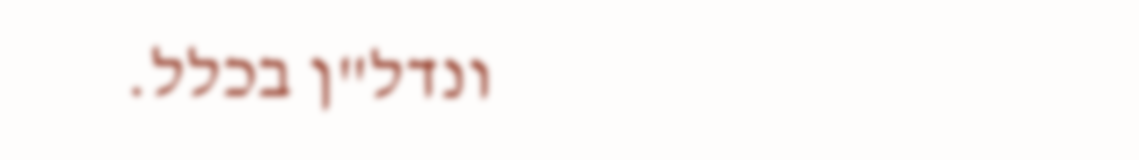ונדל"ן בכלל.